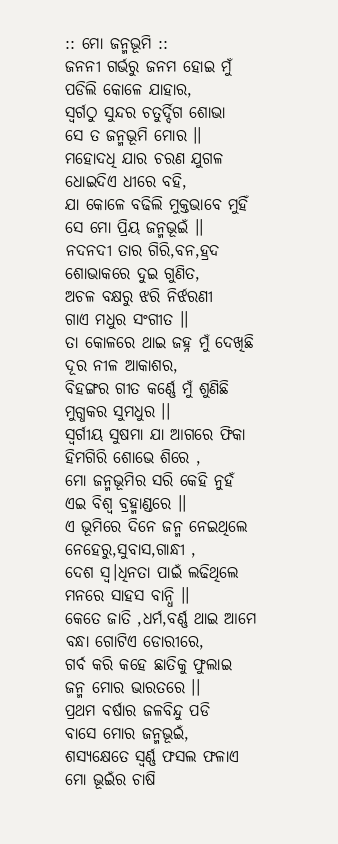:: ମୋ ଜନ୍ମଭୂମି ::
ଜନନୀ ଗର୍ଭରୁ ଜନମ ହୋଇ ମୁଁ
ପଡିଲି କୋଳେ ଯାହାର,
ସ୍ୱର୍ଗଠୁ ସୁନ୍ଦର ଚତୁର୍ଦ୍ଦିଗ ଶୋଭା
ସେ ତ ଜନ୍ମଭୂମି ମୋର ।।
ମହୋଦଧି ଯାର ଚରଣ ଯୁଗଳ
ଧୋଇଦିଏ ଧୀରେ ବହି,
ଯା କୋଳେ ବଢିଲି ମୁକ୍ତଭାବେ ମୁହିଁ
ସେ ମୋ ପ୍ରିୟ ଜନ୍ମଭୂଇଁ ।।
ନଦନଦୀ ତାର ଗିରି,ବନ,ହ୍ରଦ
ଶୋଭାକରେ ଦୁଇ ଗୁଣିତ,
ଅଚଳ ବକ୍ଷରୁ ଝରି ନିର୍ଝରଣୀ
ଗାଏ ମଧୁର ସଂଗୀତ ।।
ତା କୋଳରେ ଥାଇ ଜହ୍ନ ମୁଁ ଦେଖିଛି
ଦୂର ନୀଳ ଆକାଶର,
ବିହଙ୍ଗର ଗୀତ କର୍ଣ୍ଣେ ମୁଁ ଶୁଣିଛି
ମୁଗ୍ଧକର ସୁମଧୁର ।।
ସ୍ୱର୍ଗୀୟ ସୁଷମା ଯା ଆଗରେ ଫିକା
ହିମଗିରି ଶୋଭେ ଶିରେ ,
ମୋ ଜନ୍ମଭୂମିର ସରି କେହି ନୁହଁ
ଏଇ ବିଶ୍ୱ ବ୍ରହ୍ମାଣ୍ଡରେ ।।
ଏ ଭୂମିରେ ଦିନେ ଜନ୍ମ ନେଇଥିଲେ
ନେହେରୁ,ସୁବାସ,ଗାନ୍ଧୀ ,
ଦେଶ ସ୍ୱ।ଧିନତା ପାଇଁ ଲଢିଥିଲେ
ମନରେ ସାହସ ବାନ୍ଧି ।।
କେତେ ଜାତି ,ଧର୍ମ,ବର୍ଣ୍ଣ ଥାଇ ଆମେ
ବନ୍ଧା ଗୋଟିଏ ଡୋରୀରେ,
ଗର୍ବ କରି କହେ ଛାତିକୁ ଫୁଲାଇ
ଜନ୍ମ ମୋର ଭାରତରେ ।।
ପ୍ରଥମ ବର୍ଷାର ଜଳବିନ୍ଦୁ ପଡି
ବାସେ ମୋର ଜନ୍ମଭୂଇଁ,
ଶସ୍ୟକ୍ଷେତେ ସ୍ୱର୍ଣ୍ଣ ଫସଲ ଫଳାଏ
ମୋ ଭୂଇଁର ଚାଷି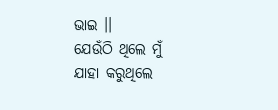ଭାଇ ।।
ଯେଉଁଠି ଥିଲେ ମୁଁ ଯାହା କରୁଥିଲେ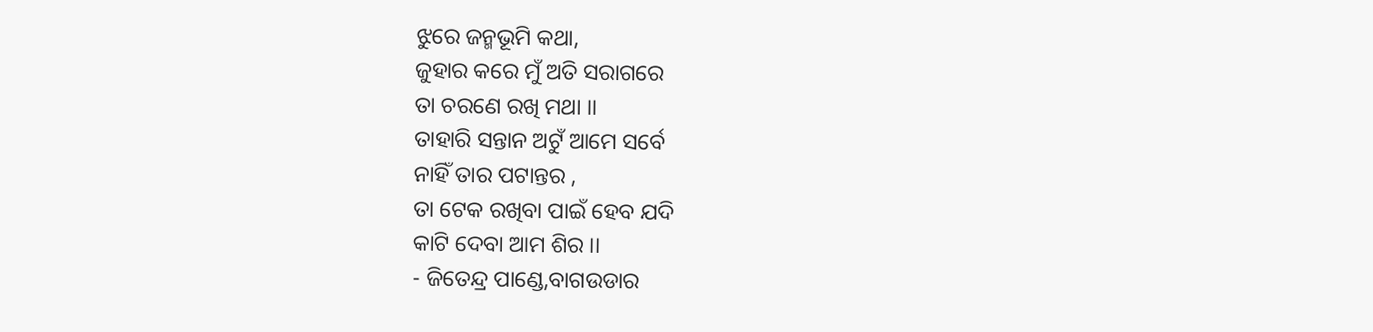ଝୁରେ ଜନ୍ମଭୂମି କଥା,
ଜୁହାର କରେ ମୁଁ ଅତି ସରାଗରେ
ତା ଚରଣେ ରଖି ମଥା ।।
ତାହାରି ସନ୍ତାନ ଅଟୁଁ ଆମେ ସର୍ବେ
ନାହିଁ ତାର ପଟାନ୍ତର ,
ତା ଟେକ ରଖିବା ପାଇଁ ହେବ ଯଦି
କାଟି ଦେବା ଆମ ଶିର ।।
- ଜିତେନ୍ଦ୍ର ପାଣ୍ଡେ,ବାଗଉଡାର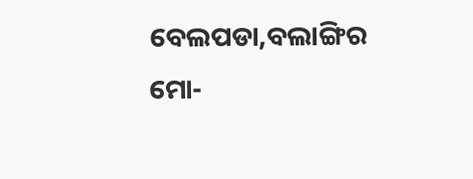ବେଲପଡା,ବଲାଙ୍ଗିର
ମୋ-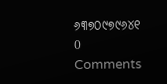୬୩୭୦୯୭୯୬୪୧
0 Comments